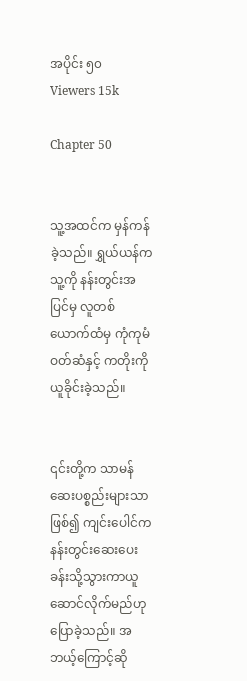အပိုင်း ၅၀
Viewers 15k

Chapter 50


သူ့အထင်က မှန်ကန်ခဲ့သည်။ ရွှယ်ယန်က သူ့ကို နန်းတွင်းအပြင်မှ လူတစ်ယောက်ထံမှ ကုံကုမံဝတ်ဆံနှင့် ကတိုးကို ယူခိုင်းခဲ့သည်။


၎င်းတို့က သာမန်ဆေးပစ္စည်းများသာဖြစ်၍ ကျင်းပေါင်က နန်းတွင်းဆေးပေးခန်းသို့သွားကာယူဆောင်လိုက်မည်ဟု ပြောခဲ့သည်။ အဘယ့်ကြောင့်ဆို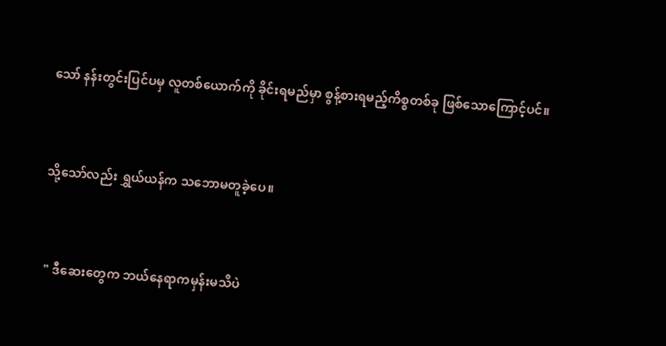သော် နန်းတွင်းပြင်ပမှ လူတစ်ယောက်ကို ခိုင်းရမည်မှာ စွန့်စားရမည့်ကိစ္စတစ်ခု ဖြစ်သောကြောင့်ပင်။


သို့သော်လည်း ရွှယ်ယန်က သဘောမတူခဲ့ပေ။


 " ဒီဆေးတွေက ဘယ်နေရာကမှန်းမသိပဲ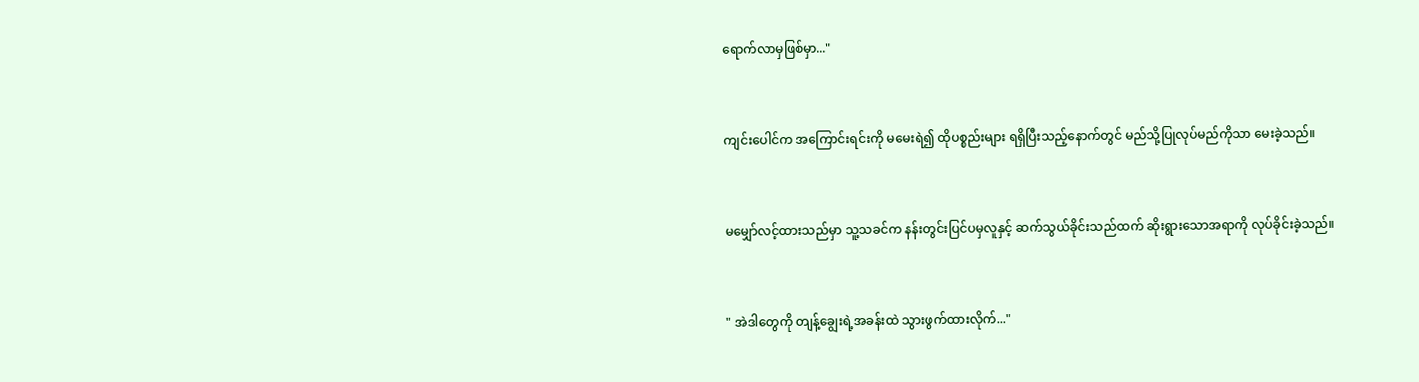ရောက်လာမှဖြစ်မှာ..."


ကျင်းပေါင်က အကြောင်းရင်းကို မမေးရဲ၍ ထိုပစ္စည်းများ ရရှိပြီးသည့်နောက်တွင် မည်သို့ပြုလုပ်မည်ကိုသာ မေးခဲ့သည်။


မမျှော်လင့်ထားသည်မှာ သူ့သခင်က နန်းတွင်းပြင်ပမှလူနှင့် ဆက်သွယ်ခိုင်းသည်ထက် ဆိုးရွားသောအရာကို လုပ်ခိုင်းခဲ့သည်။


" အဲဒါတွေကို တျန့်ချွေးရဲ့အခန်းထဲ သွားဖွက်ထားလိုက်..."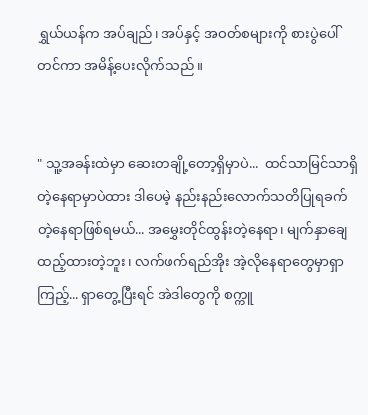ရွှယ်ယန်က အပ်ချည်၊ အပ်နှင့် အဝတ်စများကို စားပွဲပေါ်တင်ကာ အမိန့်ပေးလိုက်သည်။


" သူ့အခန်းထဲမှာ ဆေးတချို့တော့ရှိမှာပဲ...  ထင်သာမြင်သာရှိတဲ့နေရာမှာပဲထား ဒါပေမဲ့ နည်းနည်းလောက်သတိပြုရခက်တဲ့နေရာဖြစ်ရမယ်... အမွှေးတိုင်ထွန်းတဲ့နေရာ၊ မျက်နှာချေထည့်ထားတဲ့ဘူး၊ လက်ဖက်ရည်အိုး အဲ့လိုနေရာတွေမှာရှာကြည့်... ရှာတွေ့ပြီးရင် အဲဒါတွေကို စက္ကူ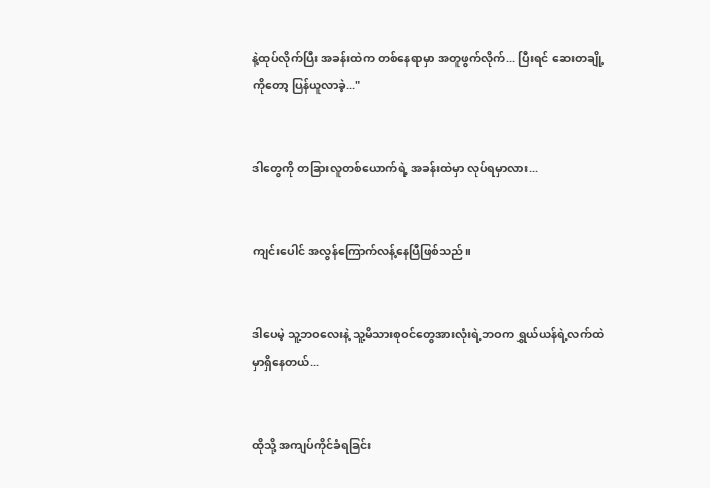နဲ့ထုပ်လိုက်ပြီး အခန်းထဲက တစ်နေရာမှာ အတူဖွက်လိုက်... ပြီးရင် ‌ဆေးတချို့ကိုတော့ ပြန်ယူလာခဲ့..."


ဒါတွေကို တခြားလူတစ်ယောက်ရဲ့ အခန်းထဲမှာ လုပ်ရမှာလား...


ကျင်းပေါင် အလွန်ကြောက်လန့်နေပြီဖြစ်သည်။


ဒါပေမဲ့ သူ့ဘဝလေးနဲ့ သူ့မိသားစုဝင်တွေအားလုံးရဲ့ဘဝက ရွှယ်ယန်ရဲ့လက်ထဲမှာရှိနေတယ်...


ထိုသို့ အကျပ်ကိုင်ခံရခြင်း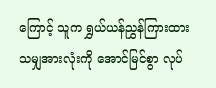ကြောင့် သူက ရွှယ်ယန်ညွှန်ကြားထားသမျှအားလုံးကို အောင်မြင်စွာ လုပ်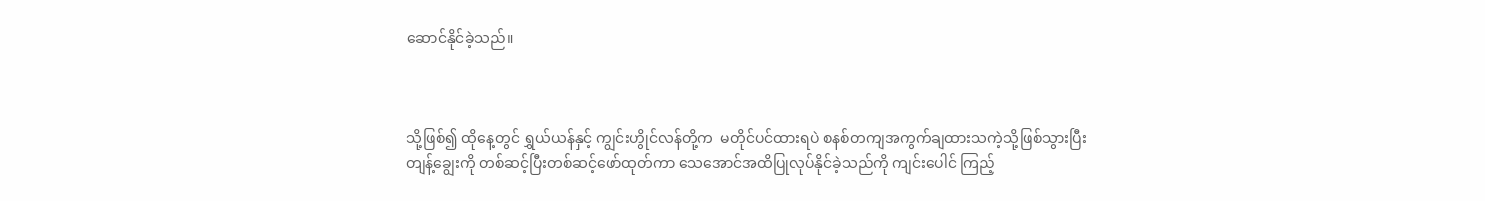ဆောင်နိုင်ခဲ့သည်။



သို့ဖြစ်၍ ထိုနေ့တွင် ရွှယ်ယန်နှင့် ကျွင်းဟွိုင်လန်တို့က  မတိုင်ပင်ထားရပဲ စနစ်တကျအကွက်ချထားသကဲ့သို့ဖြစ်သွားပြီး တျန့်ချွေးကို တစ်ဆင့်ပြီးတစ်ဆင့်ဖော်ထုတ်ကာ သေအောင်အထိပြုလုပ်နိုင်ခဲ့သည်ကို ကျင်းပေါင် ကြည့်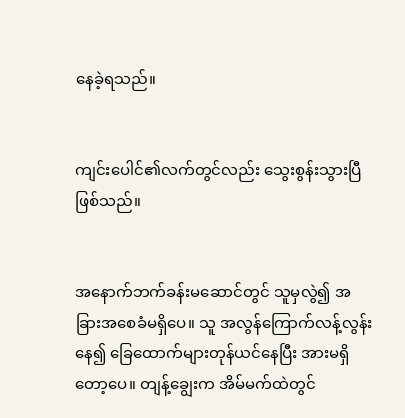နေခဲ့ရသည်။


ကျင်းပေါင်၏လက်တွင်လည်း သွေးစွန်းသွားပြီဖြစ်သည်။


အနောက်ဘက်ခန်းမဆောင်တွင် သူမှလွဲ၍ အခြားအစေခံမရှိပေ။ သူ အလွန်ကြောက်လန့်လွန်းနေ၍ ခြေထောက်များတုန်ယင်နေပြီး အားမရှိတော့ပေ။ တျန့်ချွေးက အိမ်မက်ထဲတွင်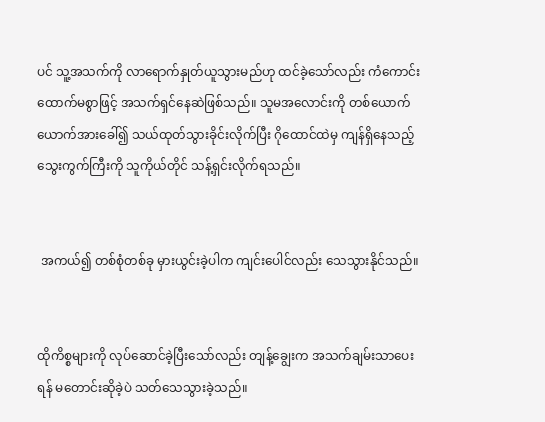ပင် သူ့အသက်ကို လာရောက်နှုတ်ယူသွားမည်ဟု ထင်ခဲ့သော်လည်း ကံကောင်းထောက်မစွာဖြင့် အသက်ရှင်နေဆဲဖြစ်သည်။ သူမအလောင်းကို တစ်ယောက်ယောက်အားခေါ်၍ သယ်ထုတ်သွားခိုင်းလိုက်ပြီး ဂိုထောင်ထဲမှ ကျန်ရှိနေသည့်သွေးကွက်ကြီးကို သူကိုယ်တိုင် သန့်ရှင်းလိုက်ရသည်။


 အကယ်၍ တစ်စုံတစ်ခု မှားယွင်းခဲ့ပါက ကျင်းပေါင်လည်း သေသွားနိုင်သည်။


ထိုကိစ္စများကို လုပ်ဆောင်ခဲ့ပြီးသော်လည်း တျန့်ချွေးက အသက်ချမ်းသာပေးရန် မတောင်းဆိုခဲ့ပဲ သတ်သေသွားခဲ့သည်။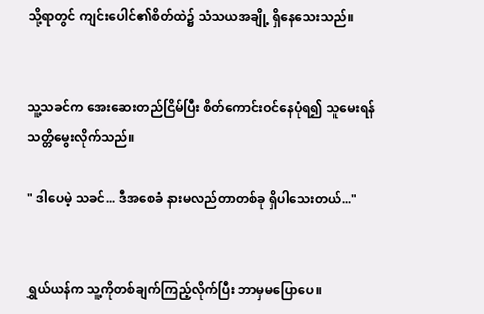သို့ရာတွင် ကျင်းပေါင်၏စိတ်ထဲ၌ သံသယအချို့ ရှိနေသေးသည်။


သူ့သခင်က အေးဆေးတည်ငြိမ်ပြီး စိတ်ကောင်းဝင်နေပုံရ၍ သူမေးရန် သတ္တိမွေးလိုက်သည်။

" ဒါပေမဲ့ သခင်... ဒီအစေခံ နားမလည်တာတစ်ခု ရှိပါသေးတယ်..."


ရွှယ်ယန်က သူ့ကိုတစ်ချက်ကြည့်လိုက်ပြီး ဘာမှမပြောပေ။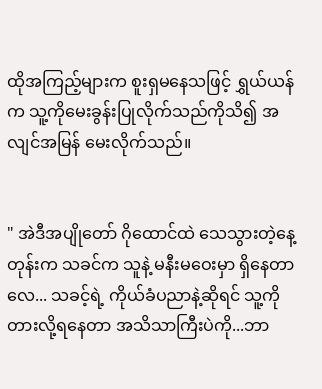ထိုအကြည့်များက စူးရှမနေသဖြင့် ရွှယ်ယန်က သူ့‌ကိုမေးခွန်းပြုလိုက်သည်ကိုသိ၍ အလျင်အမြန် မေးလိုက်သည်။


" အဲဒီအပျိုတော် ဂိုထောင်ထဲ သေသွားတဲ့နေ့တုန်းက သခင်က သူနဲ့ မနီးမဝေးမှာ ရှိနေတာလေ... သခင့်ရဲ့ ကိုယ်ခံပညာနဲ့ဆိုရင် သူ့ကို တားလို့ရနေတာ အသိသာကြီးပဲကို...ဘာ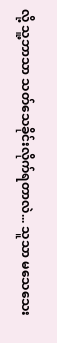လို့ သူ့ဘာသာ သတ်သေခိုင်းလိုက်ရတာလဲ... သူသာ မသေသေး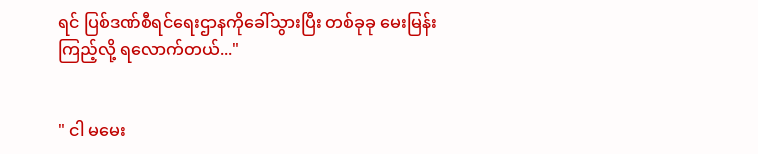ရင် ပြစ်ဒဏ်စီရင်ရေးဌာနကိုခေါ်သွားပြီး တစ်ခုခု မေးမြန်းကြည့်လို့ ရလောက်တယ်..."


" ငါ မမေး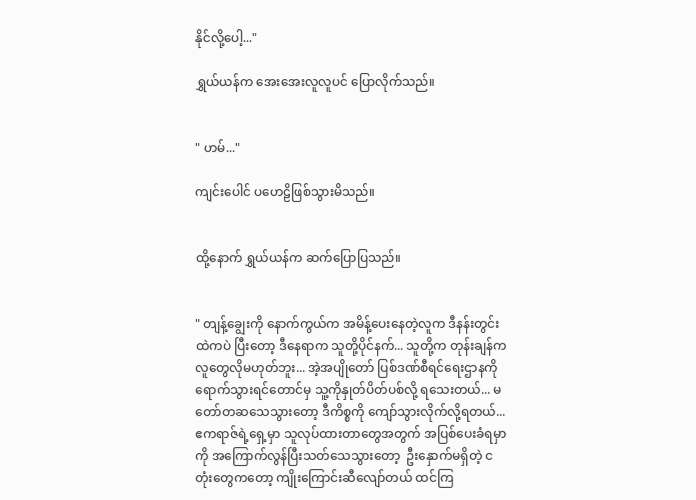နိုင်လို့ပေါ့..."

ရွှယ်ယန်က အေးအေးလူလူပင် ပြောလိုက်သည်။


" ဟမ်..."

ကျင်းပေါင် ပဟေဠိဖြစ်သွားမိသည်။


ထို့နောက် ရွှယ်ယန်က ဆက်ပြောပြသည်။


" တျန့်ချွေးကို နောက်ကွယ်က အမိန့်ပေးနေတဲ့လူက ဒီနန်းတွင်းထဲကပဲ ပြီးတော့ ဒီနေရာက သူတို့ပိုင်နက်... သူတို့က တုန်းချန်ကလူတွေလိုမဟုတ်ဘူး... အဲ့အပျိုတော် ပြစ်ဒဏ်စီရင်ရေးဌာနကို ရောက်သွားရင်တောင်မှ သူ့ကိုနှုတ်ပိတ်ပစ်လို့ ရသေးတယ်... မတော်တဆသေသွားတော့ ဒီကိစ္စကို ကျော်သွားလိုက်လို့ရတယ်...  ဧကရာဇ်ရဲ့ရှေ့မှာ သူလုပ်ထားတာတွေအတွက် အပြစ်ပေးခံရမှာကို အကြောက်လွန်ပြီးသတ်သေသွားတော့  ဦးနှောက်မရှိတဲ့ ငတုံးတွေကတော့ ကျိုးကြောင်းဆီလျော်တယ် ထင်ကြ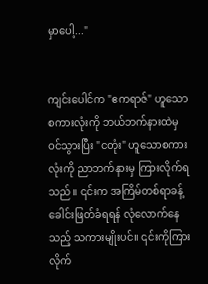မှာပေါ့..."


ကျင်းပေါင်က "ဧကရာဇ်" ဟူသောစကားလုံးကို ဘယ်ဘက်နားထဲမှ ဝင်သွားပြီး "ငတုံး" ဟူသောစကားလုံးကို ညာဘက်နားမှ ကြားလိုက်ရသည်။ ‌၎င်းက အကြိမ်တစ်ရာခန့်ခေါင်းဖြတ်ခံရရန် လုံလောက်နေသည့် သကားမျိုးပင်။ ၎င်းကိုကြားလိုက်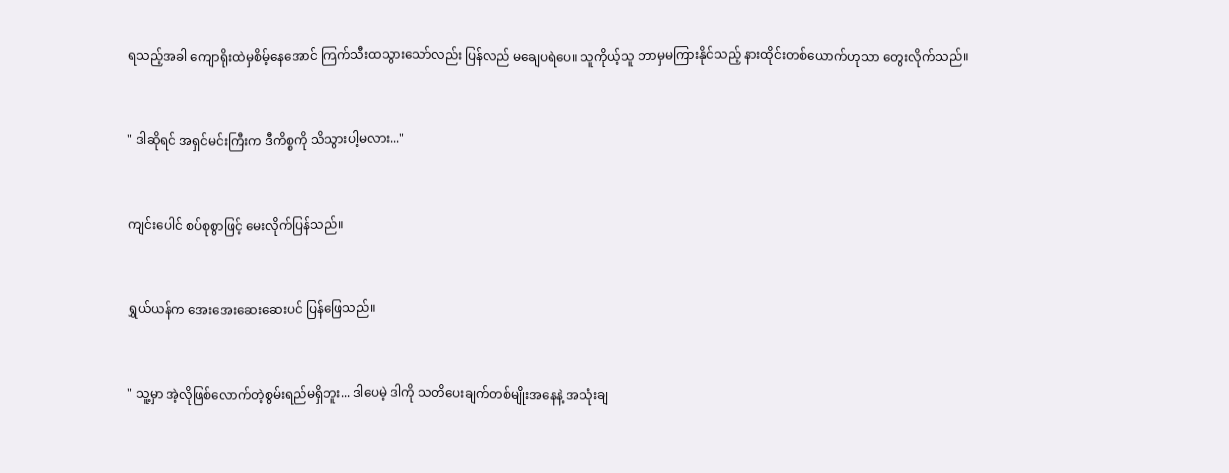ရသည့်အခါ ကျောရိုးထဲမှစိမ့်နေအောင် ကြက်သီးထသွားသော်လည်း ပြန်လည် မချေပရဲပေ။ သူကိုယ့်သူ ဘာမှမကြားနိုင်သည့် နားထိုင်းတစ်ယောက်ဟုသာ တွေးလိုက်သည်။


" ဒါဆိုရင် အရှင်မင်းကြီးက ဒီကိစ္စကို သိသွားပါ့မလား..."


ကျင်းပေါင် စပ်စုစွာဖြင့် မေးလိုက်ပြန်သည်။


ရွှယ်ယန်က အေးအေးဆေးဆေးပင် ပြန်ဖြေသည်။


" သူ့မှာ အဲ့လိုဖြစ်လောက်တဲ့စွမ်းရည်မရှိဘူး... ဒါပေမဲ့ ဒါကို သတိပေးချက်တစ်မျိုးအနေနဲ့ အသုံးချ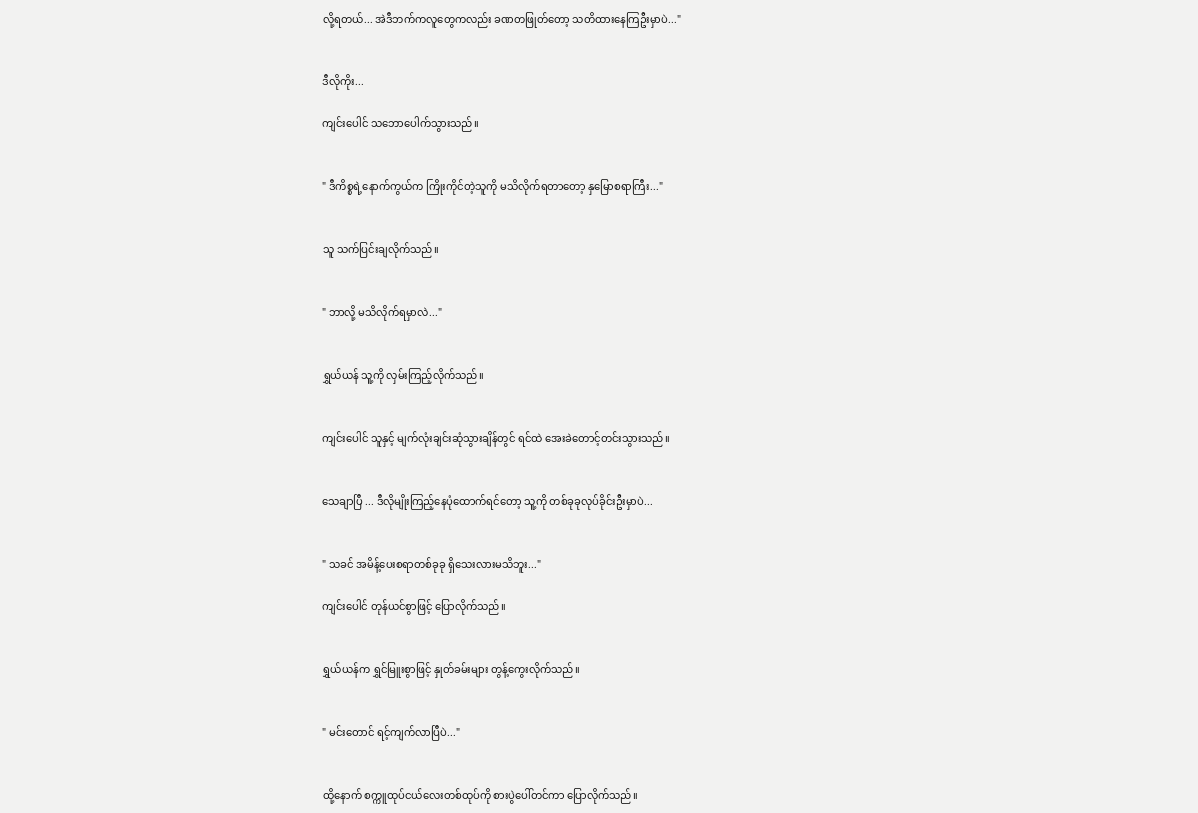လို့ရတယ်... အဲဒီဘက်ကလူတွေကလည်း ခဏတဖြုတ်တော့ သတိထားနေကြဦးမှာပဲ..."


ဒီလိုကိုး...

ကျင်းပေါင် သဘောပေါက်သွားသည်။


" ဒီကိစ္စရဲ့နောက်ကွယ်က ကြိုးကိုင်တဲ့သူကို မသိလိုက်ရတာတော့ နှမြောစရာကြီး..."


သူ သက်ပြင်းချလိုက်သည်။


" ဘာလို့ မသိလိုက်ရမှာလဲ..."


ရွှယ်ယန် သူ့ကို လှမ်းကြည့်လိုက်သည်။


ကျင်းပေါင် သူနှင့် မျက်လုံးချင်းဆုံသွားချိန်တွင် ရင်ထဲ အေးခဲတောင့်တင်းသွားသည်။


သေချာပြီ ... ဒီလိုမျိုးကြည့်နေပုံထောက်ရင်တော့ သူ့ကို တစ်ခုခုလုပ်ခိုင်းဦးမှာပဲ...


" သခင် အမိန့်ပေးစရာတစ်ခုခု ရှိသေးလားမသိဘူး..."

ကျင်းပေါင် တုန်ယင်စွာဖြင့် ပြောလိုက်သည်။


ရွှယ်ယန်က ရွှင်မြူးစွာဖြင့် နှုတ်ခမ်းများ တွန့်ကွေးလိုက်သည်။


" မင်းတောင် ရင့်ကျက်လာပြီပဲ..."


ထို့နောက် စက္ကူထုပ်ငယ်လေးတစ်ထုပ်ကို စားပွဲပေါ်တင်ကာ ပြောလိုက်သည်။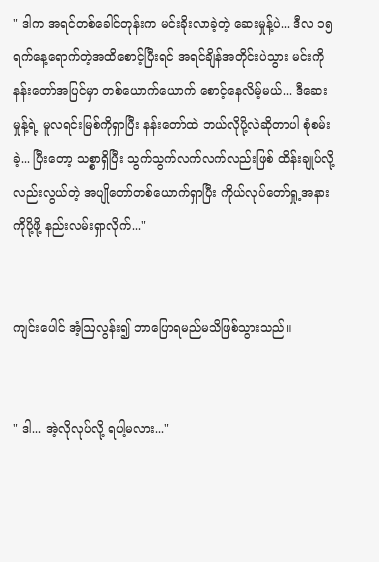" ဒါက အရင်တစ်ခေါင်တုန်းက မင်းခိုးလာခဲ့တဲ့ ဆေးမှုန့်ပဲ... ဒီလ ၁၅ရက်နေ့ရောက်တဲ့အထိစောင့်ပြီးရင် အရင်ချိန်အတိုင်းပဲသွား မင်းကို နန်းတော်အပြင်မှာ တစ်ယောက်ယောက် စောင့်နေလိမ့်မယ်... ဒီဆေးမှုန့်ရဲ့ မူလရင်းမြစ်ကိုရှာပြီး နန်းတော်ထဲ ဘယ်လိုပို့လဲဆိုတာပါ စုံစမ်းခဲ့... ပြီးတော့ သစ္စာရှိပြီး သွက်သွက်လက်လက်လည်းဖြစ် ထိန်းချုပ်လို့လည်းလွယ်တဲ့ အပျိုတော်တစ်ယောက်ရှာပြီး ကိုယ်လုပ်တော်ရှု့အနားကိုပို့ဖို့ နည်းလမ်းရှာလိုက်..."


ကျင်းပေါင် အံ့ဩလွန်း၍ ဘာပြောရမည်မသိဖြစ်သွားသည်။


" ဒါ... အဲ့လိုလုပ်လို့ ရပါ့မလား..."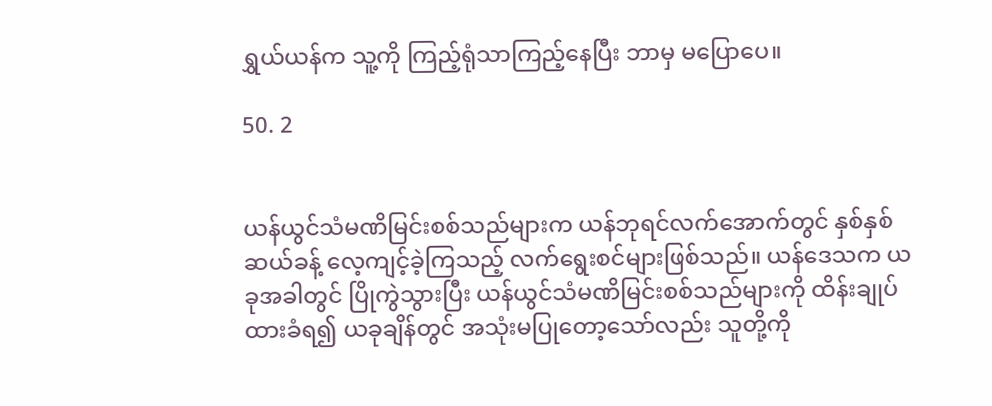ရွှယ်ယန်က သူ့ကို ကြည့်ရုံသာကြည့်နေပြီး ဘာမှ မပြောပေ။

50. 2


ယန်ယွင်သံမဏိမြင်းစစ်သည်များက ယန်ဘုရင်လက်အောက်တွင် နှစ်နှစ်ဆယ်ခန့် လေ့ကျင့်ခဲ့ကြသည့် လက်ရွေးစင်များဖြစ်သည်။ ယန်ဒေသက ယခုအခါတွင် ပြိုကွဲသွားပြီး ယန်ယွင်သံမဏိမြင်းစစ်သည်များကို ထိန်းချုပ်ထားခံရ၍ ယခုချိန်တွင် အသုံးမပြုတော့သော်လည်း သူတို့ကို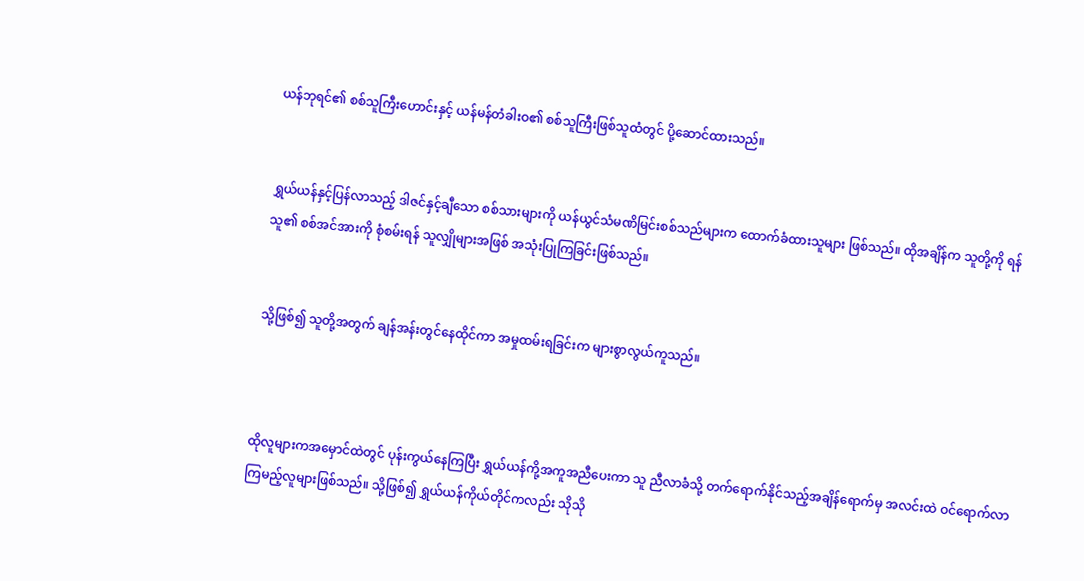ယန်ဘုရင်၏ စစ်သူကြီးဟောင်းနှင့် ယန်မန်တံခါးဝ၏ စစ်သူကြီးဖြစ်သူထံတွင် ပို့ဆောင်ထားသည်။


ရွှယ်ယန်နှင့်ပြန်လာသည့် ဒါဇင်နှင့်ချီသော စစ်သားများကို ယန်ယွင်သံမဏိမြင်းစစ်သည်များက ထောက်ခံထားသူများ ဖြစ်သည်။ ထိုအချိန်က သူတို့ကို ရန်သူ၏ စစ်အင်အားကို စုံစမ်းရန် သူလျှိုများအဖြစ် အသုံးပြုကြခြင်းဖြစ်သည်။


သို့ဖြစ်၍ သူတို့အတွက် ချန်အန်းတွင်နေထိုင်ကာ အမှုထမ်းရခြင်းက များစွာလွယ်ကူသည်။



ထိုလူများကအမှောင်ထဲတွင် ပုန်းကွယ်နေကြပြီး ရွှယ်ယန်ကို့အကူအညီပေးကာ သူ ညီလာခံသို့ တက်ရောက်နိုင်သည့်အချိန်ရောက်မှ အလင်းထဲ ဝင်ရောက်လာကြမည့်လူများဖြစ်သည်။ သို့ဖြစ်၍ ရွှယ်ယန်ကိုယ်တိုင်ကလည်း သိုသို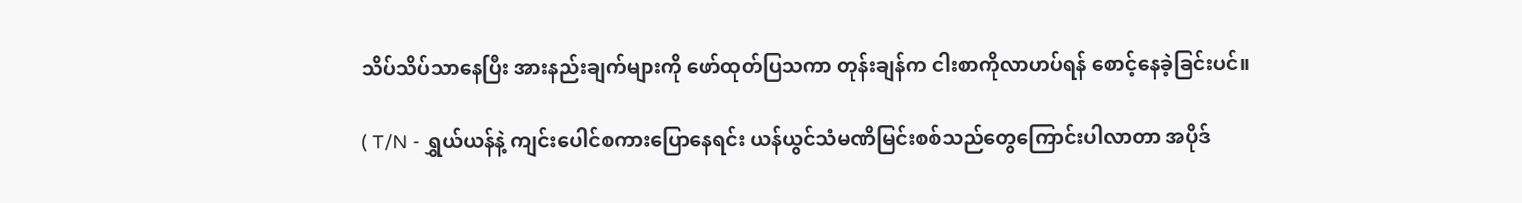သိပ်သိပ်သာနေပြီး အားနည်းချက်များကို ဖော်ထုတ်ပြသကာ တုန်းချန်က ငါးစာကိုလာဟပ်ရန် စောင့်နေခဲ့ခြင်းပင်။

( T/N - ရွှယ်ယန်နဲ့ ကျင်းပေါင်စကားပြောနေရင်း ယန်ယွင်သံမဏိမြင်းစစ်သည်တွေကြောင်းပါလာတာ အပိုဒ်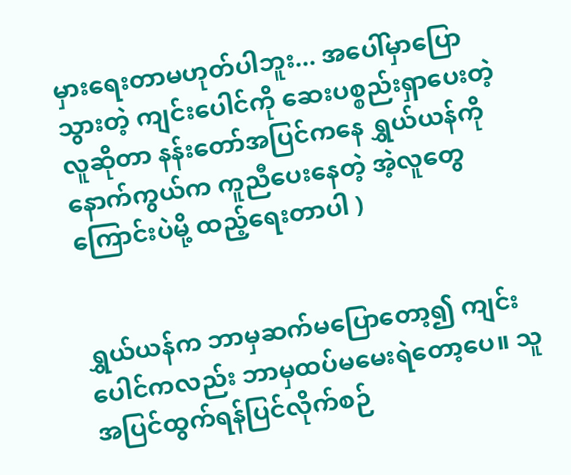မှားရေးတာမဟုတ်ပါဘူး... အပေါ်မှာပြောသွားတဲ့ ကျင်းပေါင်ကို ဆေးပစ္စည်းရှာပေးတဲ့လူဆိုတာ နန်းတော်အပြင်ကနေ ရွှယ်ယန်ကို နောက်ကွယ်က ကူညီပေးနေတဲ့ အဲ့လူတွေကြောင်းပဲမို့ ထည့်ရေးတာပါ )


ရွှယ်ယန်က ဘာမှဆက်မပြောတော့၍ ကျင်းပေါင်ကလည်း ဘာမှထပ်မမေးရဲတော့ပေ။ သူ အပြင်ထွက်ရန်ပြင်လိုက်စဉ်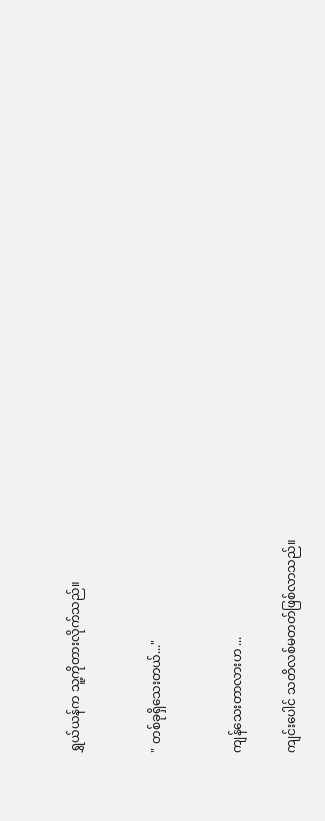ရွှယ်ယန်က သူ့ကိုတားလိုက်သည်။


" တစ်ခုရှိသေးတယ်..."


ကျန်သေးတာလားဟ ...

ကျင်းပေါင် သတိလစ်မတတ်ဖြစ်လာသည်။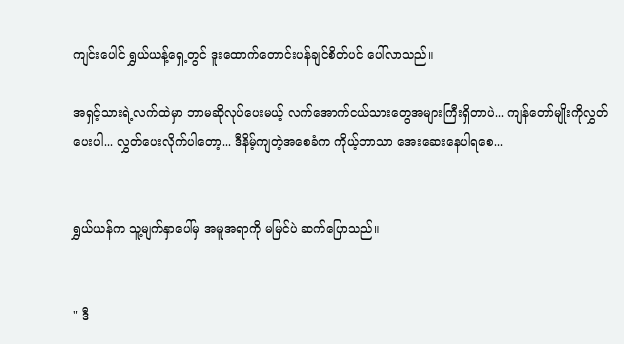ကျင်းပေါင် ရွှယ်ယန့်ရှေ့တွင် ဒူးထောက်တောင်းပန်ချင်စိတ်ပင် ပေါ်လာသည်။

အရှင့်သားရဲ့လက်ထဲမှာ ဘာမဆိုလုပ်ပေးမယ့် လက်အောက်ငယ်သားတွေအများကြီးရှိတာပဲ... ကျန်တော်မျိုးကိုလွှတ်ပေးပါ... လွှတ်ပေးလိုက်ပါတော့... ဒီနိမ့်ကျတဲ့အစေခံက ကိုယ့်ဘာသာ အေးဆေးနေပါရစေ...


ရွှယ်ယန်က သူ့မျက်နှာပေါ်မှ အမူအရာကို မမြင်ပဲ ဆက်ပြောသည်။


" ဒီ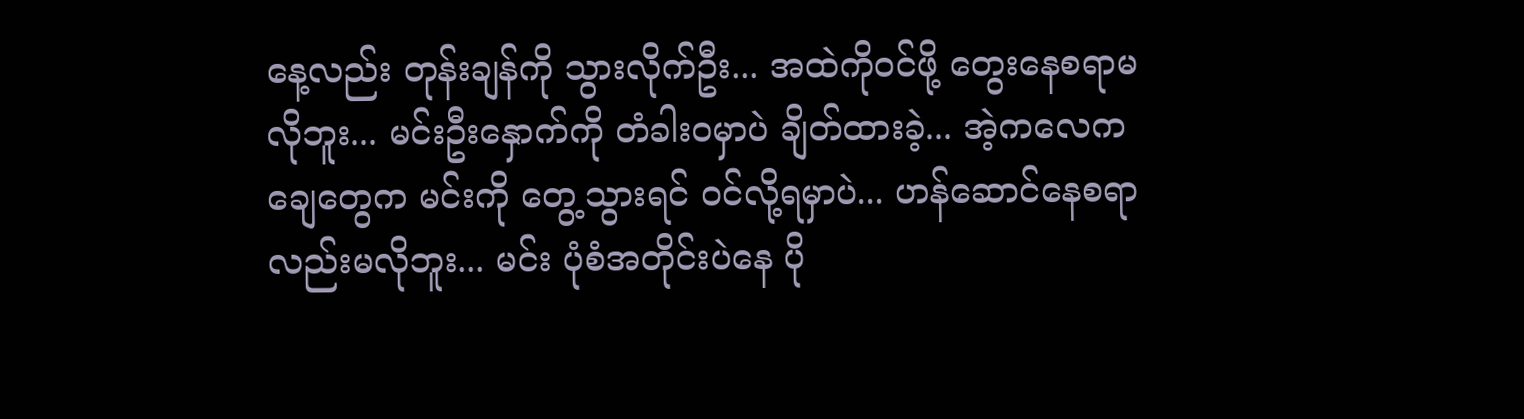နေ့လည်း တုန်းချန်ကို သွားလိုက်ဦး... အထဲကိုဝင်ဖို့ တွေးနေစရာမလိုဘူး... မင်းဦးနှောက်ကို တံခါးဝမှာပဲ ချိတ်ထားခဲ့... အဲ့ကလေကချေတွေက မင်းကို တွေ့သွားရင် ဝင်လို့ရမှာပဲ... ဟန်ဆောင်နေစရာလည်းမလိုဘူး... မင်း ပုံစံအတိုင်းပဲနေ ပို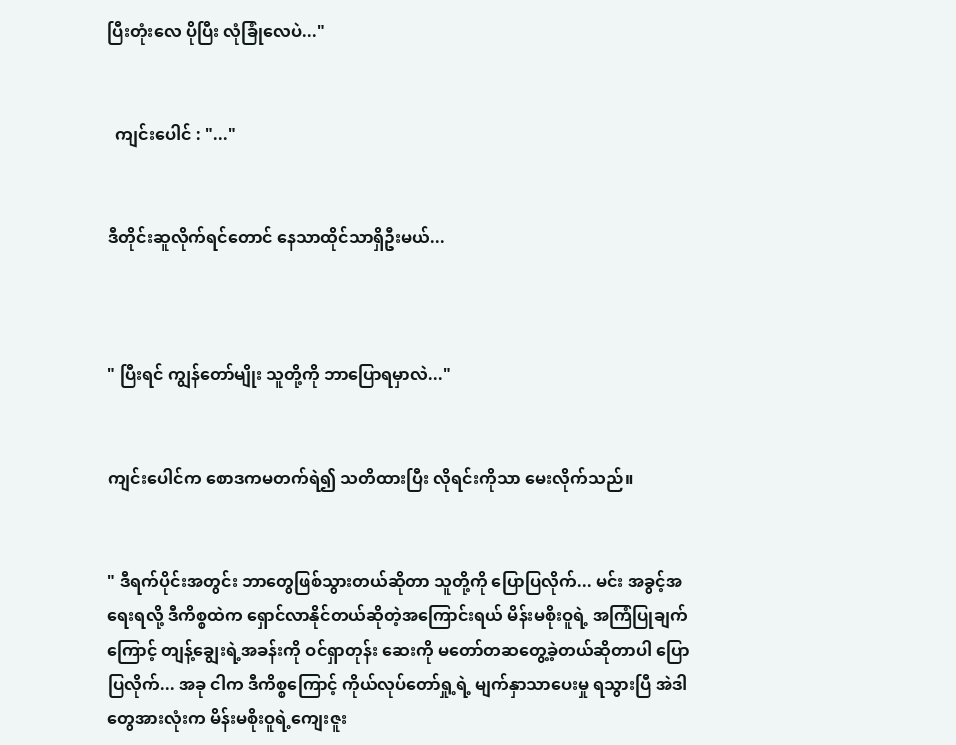ပြီးတုံးလေ ပိုပြီး လုံခြုံလေပဲ..."


  ကျင်းပေါင် : "..."


ဒီတိုင်းဆူလိုက်ရင်တောင် နေသာထိုင်သာရှိဦးမယ်...



" ပြီးရင် ကျွန်တော်မျိုး သူတို့ကို ဘာပြောရမှာလဲ..."


ကျင်းပေါင်က စောဒကမတက်ရဲ၍ သတိထားပြီး လိုရင်းကိုသာ မေးလိုက်သည်။


" ဒီရက်ပိုင်းအတွင်း ဘာတွေဖြစ်သွားတယ်ဆိုတာ သူတို့ကို ပြောပြလိုက်... မင်း အခွင့်အရေးရလို့ ဒီကိစ္စထဲက ရှောင်လာနိုင်တယ်ဆိုတဲ့အကြောင်းရယ် မိန်းမစိုးဝူရဲ့ အကြံပြုချက်ကြောင့် တျန့်ချွေးရဲ့အခန်းကို ဝင်ရှာတုန်း ဆေးကို မတော်တဆတွေ့ခဲ့တယ်ဆိုတာပါ ပြောပြလိုက်... အခု ငါက ဒီကိစ္စကြောင့် ကိုယ်လုပ်တော်ရှု့ရဲ့ မျက်နှာသာပေးမှု ရသွားပြီ အဲဒါတွေအားလုံးက မိန်းမစိုးဝူရဲ့ကျေးဇူး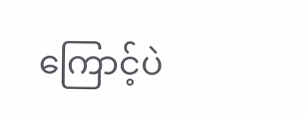ကြောင့်ပဲ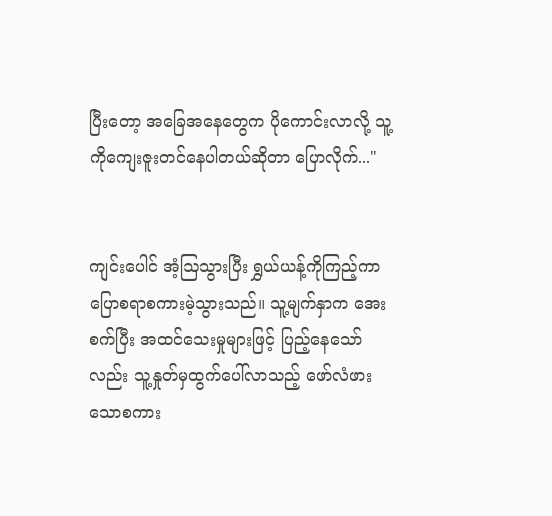ပြီးတော့ အခြေအနေတွေက ပိုကောင်းလာလို့ သူ့ကိုကျေးဇူးတင်နေပါတယ်ဆိုတာ ပြောလိုက်..."


ကျင်းပေါင် အံ့ဩသွားပြီး ရွှယ်ယန့်ကိုကြည့်ကာ ပြောစရာစကားမဲ့သွားသည်။ သူ့မျက်နှာက အေးစက်ပြီး အထင်သေးမှုများဖြင့် ပြည့်နေသော်လည်း သူ့နှုတ်မှထွက်ပေါ်လာသည့် ဖော်လံဖားသောစကား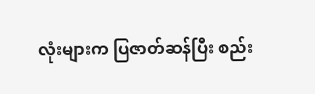လုံးများက ပြဇာတ်ဆန်ပြီး စည်း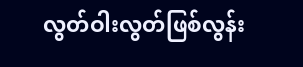လွတ်ဝါးလွတ်ဖြစ်လွန်း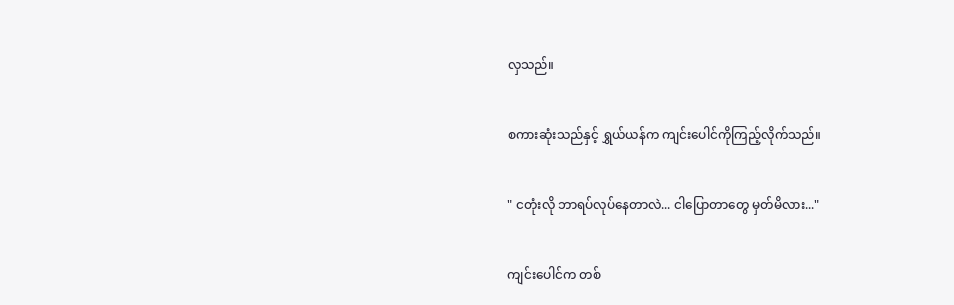လှသည်။


စကားဆုံးသည်နှင့် ရွှယ်ယန်က ကျင်းပေါင်ကိုကြည့်လိုက်သည်။


" ငတုံးလို ဘာရပ်လုပ်နေတာလဲ... ငါပြော‌တာတွေ မှတ်မိလား..."


ကျင်းပေါင်က တစ်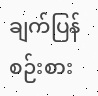ချက်ပြန်စဉ်းစား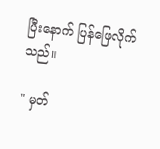ပြီးနောက် ပြန်ဖြေလိုက်သည်။

" မှတ်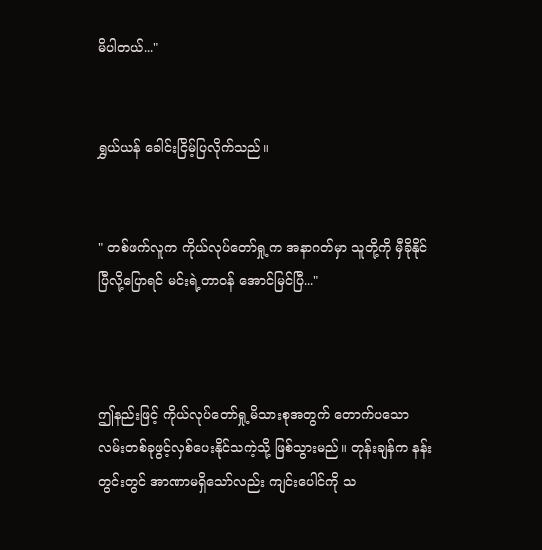မိပါတယ်..."


ရွှယ်ယန် ခေါင်းငြိမ့်ပြလိုက်သည်။


" တစ်ဖက်လူက ကိုယ်လုပ်တော်ရှု့က အနာဂတ်မှာ သူတို့ကို မှီခိုနိုင်ပြီလို့ပြောရင် မင်းရဲ့တာဝန် အောင်မြင်ပြီ..."



ဤနည်းဖြင့် ကိုယ်လုပ်တော်ရှု့မိသားစုအတွက် တောက်ပသောလမ်းတစ်ခုဖွင့်လှစ်ပေးနိုင်သကဲ့သို့ ဖြစ်သွားမည်။ တုန်းချန်က နန်းတွင်းတွင် အာဏာမရှိသော်လည်း ကျင်းပေါင်ကို သ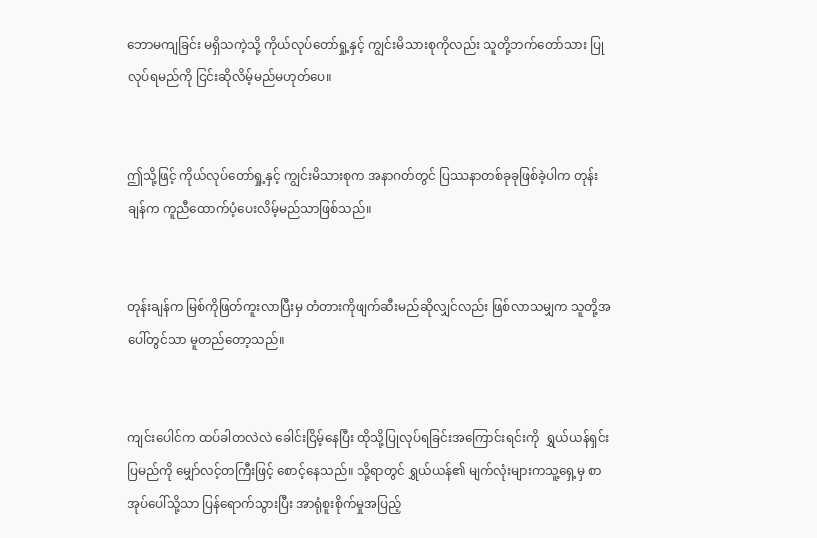ဘောမကျခြင်း မရှိသကဲ့သို့ ကိုယ်လုပ်တော်ရှု့နှင့် ကျွင်းမိသားစုကိုလည်း သူတို့ဘက်တော်သား ပြုလုပ်ရမည်ကို ငြင်းဆိုလိမ့်မည်မဟုတ်ပေ။


ဤသို့ဖြင့် ကိုယ်လုပ်တော်ရှု့နှင့် ကျွင်းမိသားစုက အနာဂတ်တွင် ပြဿနာတစ်ခုခုဖြစ်ခဲ့ပါက တုန်းချန်က ကူညီထောက်ပံ့ပေးလိမ့်မည်သာဖြစ်သည်။


တုန်းချန်က မြစ်ကိုဖြတ်ကူးလာပြီးမှ တံတားကိုဖျက်ဆီးမည်ဆိုလျှင်လည်း ဖြစ်လာသမျှက သူတို့အပေါ်တွင်သာ မူတည်တော့သည်။


ကျင်းပေါင်က ထပ်ခါတလဲလဲ ခေါင်းငြိမ့်နေပြီး ထိုသို့ပြုလုပ်ရခြင်းအကြောင်းရင်းကို  ရွှယ်ယန်ရှင်းပြမည်ကို မျှော်လင့်တကြီးဖြင့် စောင့်နေသည်။ သို့ရာတွင် ရွှယ်ယန်၏ မျက်လုံးများကသူ့ရှေ့မှ စာအုပ်ပေါ်သို့သာ ပြန်ရောက်သွားပြီး အာရုံစူးစိုက်မှုအပြည့်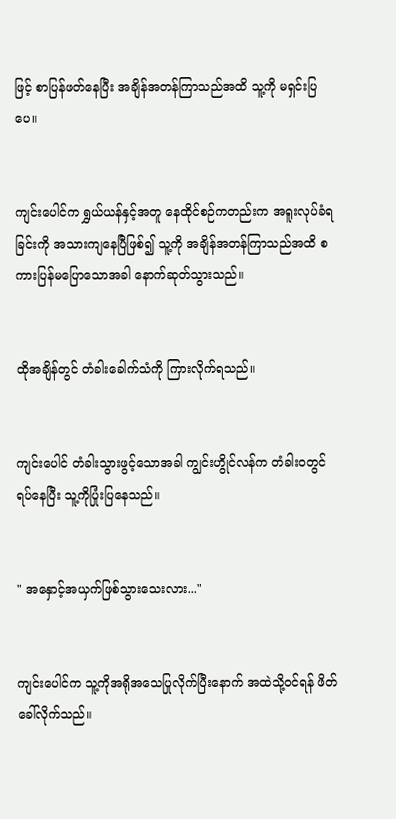ဖြင့် စာပြန်ဖတ်နေပြီး အချိန်အတန်ကြာသည်အထိ သူ့ကို မရှင်းပြပေ။


ကျင်းပေါင်က ရွှယ်ယန်နှင့်အတူ နေထိုင်စဉ်ကတည်းက အရူးလုပ်ခံရခြင်းကို အသားကျနေပြီဖြစ်၍ သူ့ကို အချိန်အတန်ကြာသည်အထိ စကားပြန်မပြောသောအခါ နောက်ဆုတ်သွားသည်။


ထိုအချိန်တွင် တံခါးခေါက်သံကို ကြားလိုက်ရသည်။


ကျင်းပေါင် တံခါးသွားဖွင့်သောအခါ ကျွင်းဟွိုင်လန်က တံခါးဝတွင်ရပ်နေပြီး သူ့ကိုပြုံးပြနေသည်။


" အနှောင့်အယှက်ဖြစ်သွားသေးလား..."


ကျင်းပေါင်က သူ့ကိုအရိုအသေပြုလိုက်ပြီးနောက် အထဲသို့ဝင်ရန် ဖိတ်ခေါ်လိုက်သည်။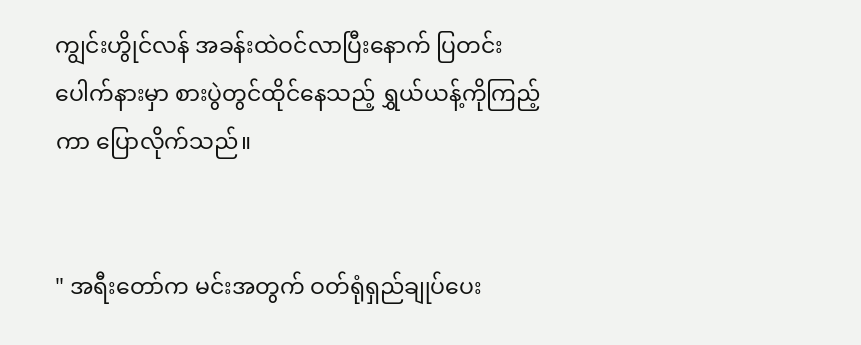ကျွင်းဟွိုင်လန် အခန်းထဲဝင်လာပြီးနောက် ပြတင်းပေါက်နားမှာ စားပွဲတွင်ထိုင်နေသည့် ရွှယ်ယန့်ကိုကြည့်ကာ ပြောလိုက်သည်။


" အရီးတော်က မင်းအတွက် ဝတ်ရုံရှည်‌ချုပ်ပေး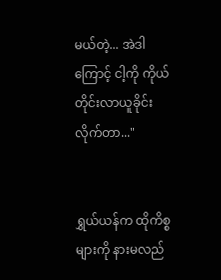မယ်တဲ့... အဲဒါကြောင့် ငါ့ကို ကိုယ်တိုင်းလာယူခိုင်းလိုက်တာ..."


ရွှယ်ယန်က ထိုကိစ္စများကို နားမလည်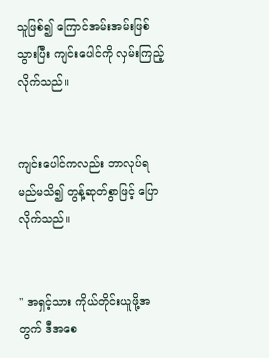သူဖြစ်၍ ကြောင်အမ်းအမ်းဖြစ်သွားပြီး ကျင်းပေါင်ကို လှမ်းကြည့်လိုက်သည်။


ကျင်းပေါင်ကလည်း ဘာလုပ်ရမည်မသိ၍ တွန့်ဆုတ်စွာဖြင့် ပြောလိုက်သည်။


" အရှင့်သား ကိုယ်တိုင်းယူဖို့အတွက် ဒီအစေ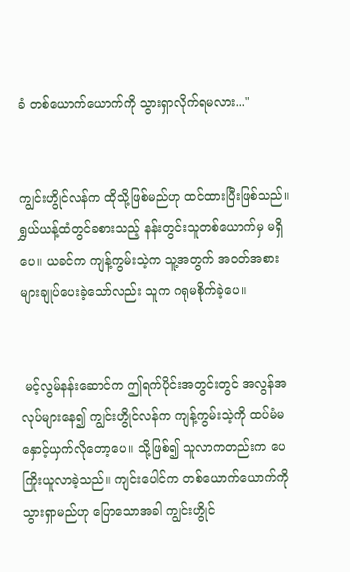ခံ တစ်ယောက်ယောက်ကို သွားရှာလိုက်ရမလား..."


ကျွင်းဟွိုင်လန်က ထိုသို့ဖြစ်မည်ဟု ထင်ထားပြီးဖြစ်သည်။ ရွှယ်ယန့်ထံတွင်ခစားသည့် နန်းတွင်းသူတစ်ယောက်မှ မရှိပေ။ ယခင်က ကျန့်ကွမ်းသဲ့က သူ့အတွက် အဝတ်အစားများချုပ်ပေးခဲ့သော်လည်း သူက ဂရုမစိုက်ခဲ့ပေ။


 မင့်လွမ်နန်းဆောင်က ဤရက်ပိုင်းအတွင်းတွင် အလွန်အလုပ်များနေ၍ ကျွင်းဟွိုင်လန်က ကျန့်ကွမ်းသဲ့ကို ထပ်မံမနှောင့်ယှက်လိုတော့ပေ။ သို့ဖြစ်၍ သူလာကတည်းက ပေကြိုးယူလာခဲ့သည်။ ကျင်းပေါင်က တစ်ယောက်ယောက်ကို သွားရှာမည်ဟု ပြောသောအခါ ကျွင်းဟွိုင်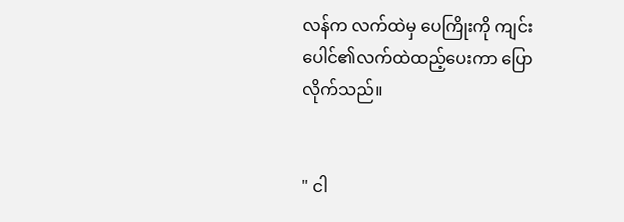လန်က လက်ထဲမှ ပေကြိုးကို ကျင်းပေါင်၏လက်ထဲထည့်ပေးကာ ပြောလိုက်သည်။


" ငါ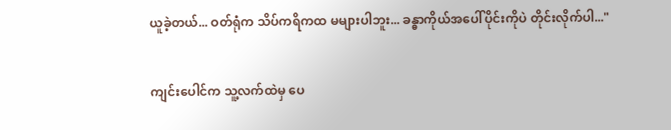ယူခဲ့တယ်... ဝတ်ရုံက သိပ်ကရိကထ မများပါဘူး... ခန္ဓာကိုယ်အပေါ်ပိုင်းကိုပဲ တိုင်းလိုက်ပါ..."


ကျင်းပေါင်က သူ့လက်ထဲမှ ပေ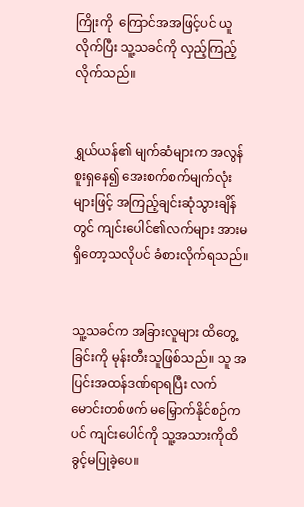ကြိုးကို ‌‌ ကြောင်အအဖြင့်ပင် ယူလိုက်ပြီး သူ့သခင်ကို လှည့်ကြည့်လိုက်သည်။


ရွှယ်ယန်၏ မျက်ဆံများက အလွန်စူးရှနေ၍ အေးစက်စက်မျက်လုံးများဖြင့် အကြည့်ချင်းဆုံသွားချိန်တွင် ကျင်းပေါင်၏လက်များ အားမရှိတော့သလိုပင် ခံစားလိုက်ရသည်။


သူ့သခင်က အခြားလူများ ထိတွေ့ခြင်းကို မုန်းတီးသူဖြစ်သည်။ သူ အပြင်းအထန်ဒဏ်ရာရပြီး လက်မောင်းတစ်ဖက် မမြှောက်နိုင်စဉ်ကပင် ကျင်းပေါင်ကို သူ့အသားကိုထိခွင့်မပြုခဲ့ပေ။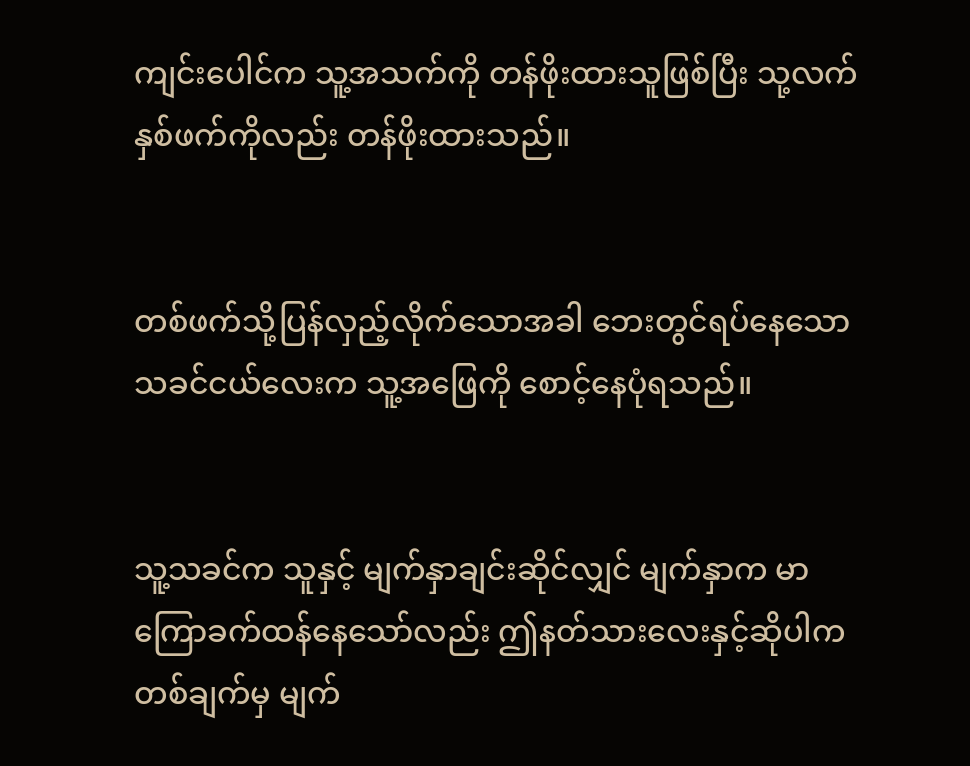ကျင်းပေါင်က သူ့အသက်ကို တန်ဖိုးထားသူဖြစ်ပြီး သု့လက်နှစ်ဖက်ကိုလည်း တန်ဖိုးထားသည်။


တစ်ဖက်သို့ပြန်လှည့်လိုက်သောအခါ ဘေးတွင်ရပ်နေသော သခင်ငယ်လေးက သူ့အဖြေကို စောင့်နေပုံရသည်။


သူ့သခင်က သူနှင့် မျက်နှာချင်းဆိုင်လျှင် မျက်နှာက မာကြောခက်ထန်နေသော်လည်း ဤနတ်သားလေးနှင့်ဆိုပါက တစ်ချက်မှ မျက်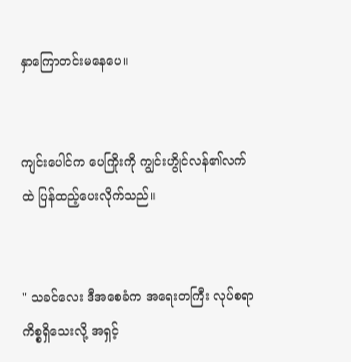နှာကြောတင်းမနေပေ။


ကျင်းပေါင်က ပေကြိုးကို ကျွင်းဟွိုင်လန်၏လက်ထဲ ပြန်ထည့်ပေးလိုက်သည်။


" သခင်လေး ဒီအစေခံက အရေးတကြီး လုပ်စရာကိစ္စရှိသေးလို့ အရှင့်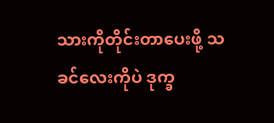သားကိုတိုင်းတာပေးဖို့ သခင်လေးကိုပဲ ဒုက္ခ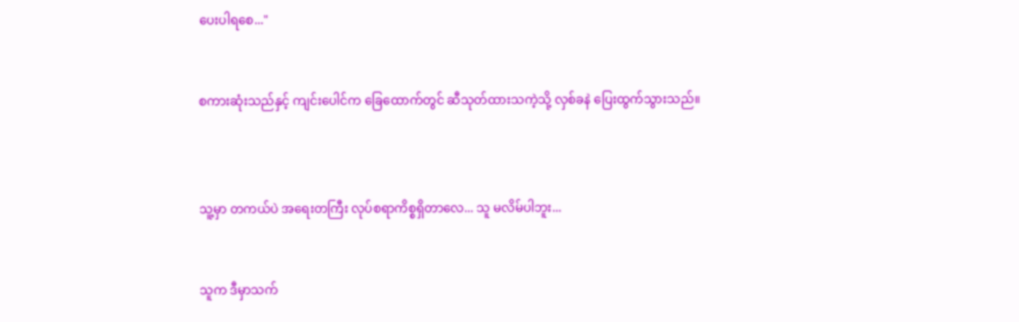ပေးပါရစေ..."


စကားဆုံးသည်နှင့် ကျင်းပေါင်က ခြေထောက်တွင် ဆီသုတ်ထားသကဲ့သို့ လှစ်ခနဲ ပြေးထွက်သွားသည်။



သူ့မှာ တကယ်ပဲ အရေးတကြီး လုပ်စရာကိစ္စရှိတာလေ... သူ မလိမ်ပါဘူး...


သူက ဒီမှာသက်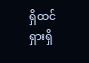ရှိထင်ရှားရှိ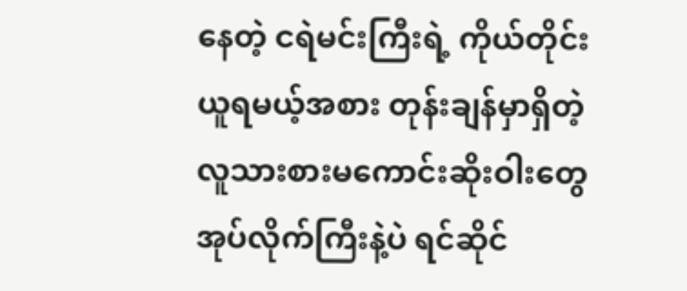နေတဲ့ ငရဲမင်းကြီးရဲ့ ကိုယ်တိုင်းယူရမယ့်အစား တုန်းချန်မှာရှိတဲ့ လူသားစားမကောင်းဆိုးဝါးတွေ အုပ်လိုက်ကြီးနဲ့ပဲ ရင်ဆိုင်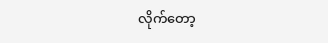လိုက်တော့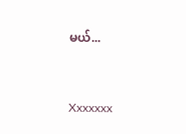မယ်...


Xxxxxxx